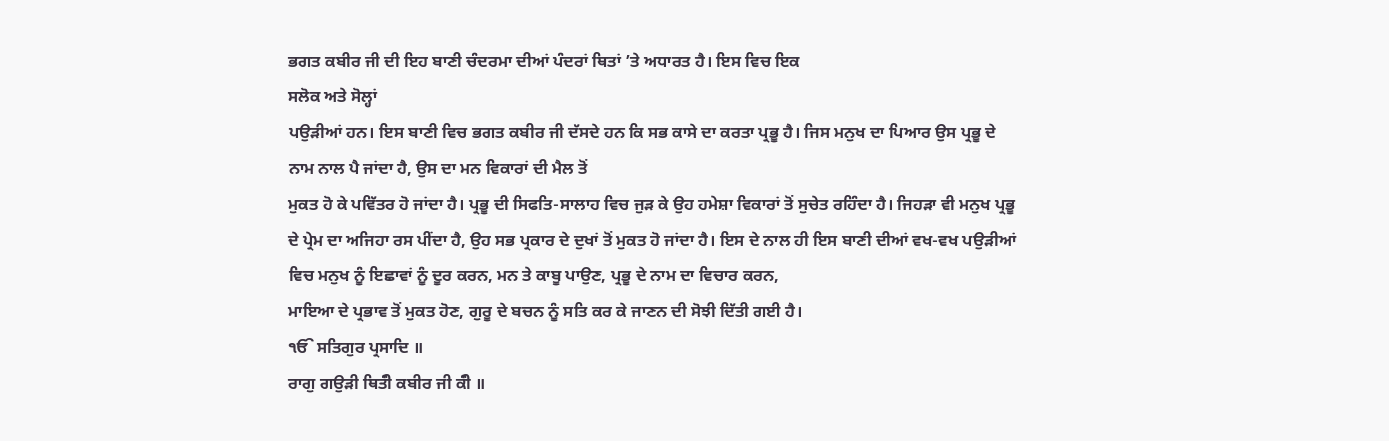ਭਗਤ ਕਬੀਰ ਜੀ ਦੀ ਇਹ ਬਾਣੀ ਚੰਦਰਮਾ ਦੀਆਂ ਪੰਦਰਾਂ ਥਿਤਾਂ ’ਤੇ ਅਧਾਰਤ ਹੈ। ਇਸ ਵਿਚ ਇਕ
ਸਲੋਕ ਅਤੇ ਸੋਲ੍ਹਾਂ
ਪਉੜੀਆਂ ਹਨ। ਇਸ ਬਾਣੀ ਵਿਚ ਭਗਤ ਕਬੀਰ ਜੀ ਦੱਸਦੇ ਹਨ ਕਿ ਸਭ ਕਾਸੇ ਦਾ ਕਰਤਾ ਪ੍ਰਭੂ ਹੈ। ਜਿਸ ਮਨੁਖ ਦਾ ਪਿਆਰ ਉਸ ਪ੍ਰਭੂ ਦੇ
ਨਾਮ ਨਾਲ ਪੈ ਜਾਂਦਾ ਹੈ, ਉਸ ਦਾ ਮਨ ਵਿਕਾਰਾਂ ਦੀ ਮੈਲ ਤੋਂ
ਮੁਕਤ ਹੋ ਕੇ ਪਵਿੱਤਰ ਹੋ ਜਾਂਦਾ ਹੈ। ਪ੍ਰਭੂ ਦੀ ਸਿਫਤਿ-ਸਾਲਾਹ ਵਿਚ ਜੁੜ ਕੇ ਉਹ ਹਮੇਸ਼ਾ ਵਿਕਾਰਾਂ ਤੋਂ ਸੁਚੇਤ ਰਹਿੰਦਾ ਹੈ। ਜਿਹੜਾ ਵੀ ਮਨੁਖ ਪ੍ਰਭੂ ਦੇ ਪ੍ਰੇਮ ਦਾ ਅਜਿਹਾ ਰਸ ਪੀਂਦਾ ਹੈ, ਉਹ ਸਭ ਪ੍ਰਕਾਰ ਦੇ ਦੁਖਾਂ ਤੋਂ ਮੁਕਤ ਹੋ ਜਾਂਦਾ ਹੈ। ਇਸ ਦੇ ਨਾਲ ਹੀ ਇਸ ਬਾਣੀ ਦੀਆਂ ਵਖ-ਵਖ ਪਉੜੀਆਂ ਵਿਚ ਮਨੁਖ ਨੂੰ ਇਛਾਵਾਂ ਨੂੰ ਦੂਰ ਕਰਨ, ਮਨ ਤੇ ਕਾਬੂ ਪਾਉਣ, ਪ੍ਰਭੂ ਦੇ ਨਾਮ ਦਾ ਵਿਚਾਰ ਕਰਨ,
ਮਾਇਆ ਦੇ ਪ੍ਰਭਾਵ ਤੋਂ ਮੁਕਤ ਹੋਣ, ਗੁਰੂ ਦੇ ਬਚਨ ਨੂੰ ਸਤਿ ਕਰ ਕੇ ਜਾਣਨ ਦੀ ਸੋਝੀ ਦਿੱਤੀ ਗਈ ਹੈ।
ੴ ਸਤਿਗੁਰ ਪ੍ਰਸਾਦਿ ॥
ਰਾਗੁ ਗਉੜੀ ਥਿਤੰੀ ਕਬੀਰ ਜੀ ਕੰੀ ॥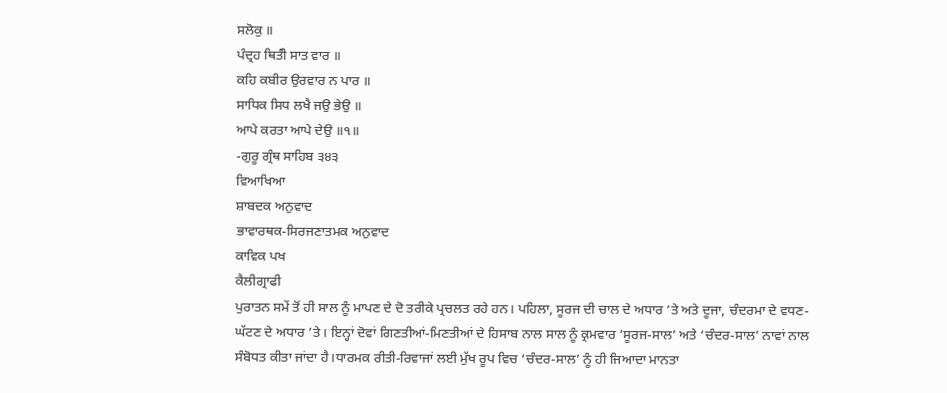ਸਲੋਕੁ ॥
ਪੰਦ੍ਰਹ ਥਿਤੰੀ ਸਾਤ ਵਾਰ ॥
ਕਹਿ ਕਬੀਰ ਉਰਵਾਰ ਨ ਪਾਰ ॥
ਸਾਧਿਕ ਸਿਧ ਲਖੈ ਜਉ ਭੇਉ ॥
ਆਪੇ ਕਰਤਾ ਆਪੇ ਦੇਉ ॥੧॥
-ਗੁਰੂ ਗ੍ਰੰਥ ਸਾਹਿਬ ੩੪੩
ਵਿਆਖਿਆ
ਸ਼ਾਬਦਕ ਅਨੁਵਾਦ
ਭਾਵਾਰਥਕ-ਸਿਰਜਣਾਤਮਕ ਅਨੁਵਾਦ
ਕਾਵਿਕ ਪਖ
ਕੈਲੀਗ੍ਰਾਫੀ
ਪੁਰਾਤਨ ਸਮੇਂ ਤੋਂ ਹੀ ਸਾਲ ਨੂੰ ਮਾਪਣ ਦੇ ਦੋ ਤਰੀਕੇ ਪ੍ਰਚਲਤ ਰਹੇ ਹਨ। ਪਹਿਲਾ, ਸੂਰਜ ਦੀ ਚਾਲ ਦੇ ਅਧਾਰ ’ਤੇ ਅਤੇ ਦੂਜਾ, ਚੰਦਰਮਾ ਦੇ ਵਧਣ-ਘੱਟਣ ਦੇ ਅਧਾਰ ’ਤੇ। ਇਨ੍ਹਾਂ ਦੋਵਾਂ ਗਿਣਤੀਆਂ-ਮਿਣਤੀਆਂ ਦੇ ਹਿਸਾਬ ਨਾਲ ਸਾਲ ਨੂੰ ਕ੍ਰਮਵਾਰ ‘ਸੂਰਜ-ਸਾਲ’ ਅਤੇ ‘ਚੰਦਰ-ਸਾਲ’ ਨਾਵਾਂ ਨਾਲ ਸੰਬੋਧਤ ਕੀਤਾ ਜਾਂਦਾ ਹੈ।ਧਾਰਮਕ ਰੀਤੀ-ਰਿਵਾਜਾਂ ਲਈ ਮੁੱਖ ਰੂਪ ਵਿਚ ‘ਚੰਦਰ-ਸਾਲ’ ਨੂੰ ਹੀ ਜਿਆਦਾ ਮਾਨਤਾ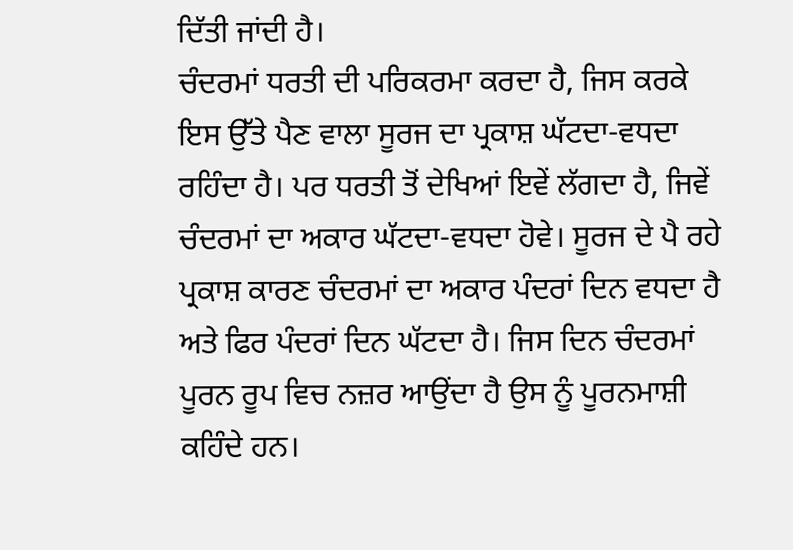ਦਿੱਤੀ ਜਾਂਦੀ ਹੈ।
ਚੰਦਰਮਾਂ ਧਰਤੀ ਦੀ ਪਰਿਕਰਮਾ ਕਰਦਾ ਹੈ, ਜਿਸ ਕਰਕੇ ਇਸ ਉੱਤੇ ਪੈਣ ਵਾਲਾ ਸੂਰਜ ਦਾ ਪ੍ਰਕਾਸ਼ ਘੱਟਦਾ-ਵਧਦਾ ਰਹਿੰਦਾ ਹੈ। ਪਰ ਧਰਤੀ ਤੋਂ ਦੇਖਿਆਂ ਇਵੇਂ ਲੱਗਦਾ ਹੈ, ਜਿਵੇਂ ਚੰਦਰਮਾਂ ਦਾ ਅਕਾਰ ਘੱਟਦਾ-ਵਧਦਾ ਹੋਵੇ। ਸੂਰਜ ਦੇ ਪੈ ਰਹੇ ਪ੍ਰਕਾਸ਼ ਕਾਰਣ ਚੰਦਰਮਾਂ ਦਾ ਅਕਾਰ ਪੰਦਰਾਂ ਦਿਨ ਵਧਦਾ ਹੈ ਅਤੇ ਫਿਰ ਪੰਦਰਾਂ ਦਿਨ ਘੱਟਦਾ ਹੈ। ਜਿਸ ਦਿਨ ਚੰਦਰਮਾਂ ਪੂਰਨ ਰੂਪ ਵਿਚ ਨਜ਼ਰ ਆਉਂਦਾ ਹੈ ਉਸ ਨੂੰ ਪੂਰਨਮਾਸ਼ੀ ਕਹਿੰਦੇ ਹਨ।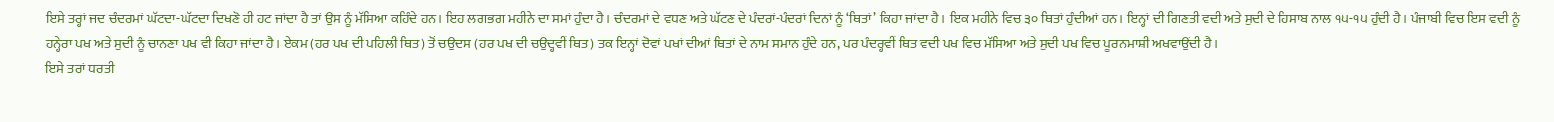ਇਸੇ ਤਰ੍ਹਾਂ ਜਦ ਚੰਦਰਮਾਂ ਘੱਟਦਾ-ਘੱਟਦਾ ਦਿਖਣੋ ਹੀ ਹਟ ਜਾਂਦਾ ਹੈ ਤਾਂ ਉਸ ਨੂੰ ਮੱਸਿਆ ਕਹਿੰਦੇ ਹਨ। ਇਹ ਲਗਭਗ ਮਹੀਨੇ ਦਾ ਸਮਾਂ ਹੁੰਦਾ ਹੈ। ਚੰਦਰਮਾਂ ਦੇ ਵਧਣ ਅਤੇ ਘੱਟਣ ਦੇ ਪੰਦਰਾਂ-ਪੰਦਰਾਂ ਦਿਨਾਂ ਨੂੰ ‘ਥਿਤਾਂ’ ਕਿਹਾ ਜਾਂਦਾ ਹੈ। ਇਕ ਮਹੀਨੇ ਵਿਚ ੩੦ ਥਿਤਾਂ ਹੁੰਦੀਆਂ ਹਨ। ਇਨ੍ਹਾਂ ਦੀ ਗਿਣਤੀ ਵਦੀ ਅਤੇ ਸੁਦੀ ਦੇ ਹਿਸਾਬ ਨਾਲ ੧੫-੧੫ ਹੁੰਦੀ ਹੈ। ਪੰਜਾਬੀ ਵਿਚ ਇਸ ਵਦੀ ਨੂੰ ਹਨ੍ਹੇਰਾ ਪਖ ਅਤੇ ਸੁਦੀ ਨੂੰ ਚਾਨਣਾ ਪਖ ਵੀ ਕਿਹਾ ਜਾਂਦਾ ਹੈ। ਏਕਮ (ਹਰ ਪਖ ਦੀ ਪਹਿਲੀ ਥਿਤ) ਤੋਂ ਚਉਦਸ (ਹਰ ਪਖ ਦੀ ਚਉਦ੍ਹਵੀਂ ਥਿਤ) ਤਕ ਇਨ੍ਹਾਂ ਦੋਵਾਂ ਪਖਾਂ ਦੀਆਂ ਥਿਤਾਂ ਦੇ ਨਾਮ ਸਮਾਨ ਹੁੰਦੇ ਹਨ, ਪਰ ਪੰਦਰ੍ਹਵੀਂ ਥਿਤ ਵਦੀ ਪਖ ਵਿਚ ਮੱਸਿਆ ਅਤੇ ਸੁਦੀ ਪਖ ਵਿਚ ਪੂਰਨਮਾਸ਼ੀ ਅਖਵਾਉਂਦੀ ਹੈ।
ਇਸੇ ਤਰਾਂ ਧਰਤੀ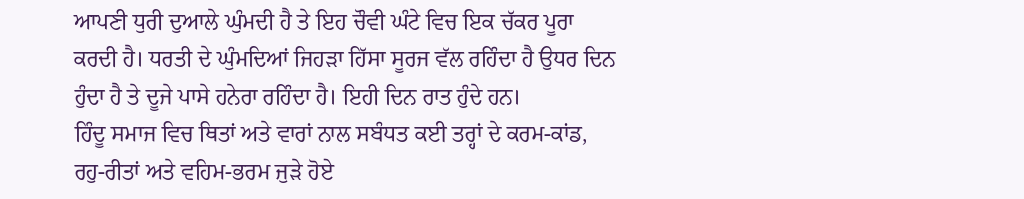ਆਪਣੀ ਧੁਰੀ ਦੁਆਲੇ ਘੁੰਮਦੀ ਹੈ ਤੇ ਇਹ ਚੌਵੀ ਘੰਟੇ ਵਿਚ ਇਕ ਚੱਕਰ ਪੂਰਾ ਕਰਦੀ ਹੈ। ਧਰਤੀ ਦੇ ਘੁੰਮਦਿਆਂ ਜਿਹੜਾ ਹਿੱਸਾ ਸੂਰਜ ਵੱਲ ਰਹਿੰਦਾ ਹੈ ਉਧਰ ਦਿਨ ਹੁੰਦਾ ਹੈ ਤੇ ਦੂਜੇ ਪਾਸੇ ਹਨੇਰਾ ਰਹਿੰਦਾ ਹੈ। ਇਹੀ ਦਿਨ ਰਾਤ ਹੁੰਦੇ ਹਨ।
ਹਿੰਦੂ ਸਮਾਜ ਵਿਚ ਥਿਤਾਂ ਅਤੇ ਵਾਰਾਂ ਨਾਲ ਸਬੰਧਤ ਕਈ ਤਰ੍ਹਾਂ ਦੇ ਕਰਮ-ਕਾਂਡ, ਰਹੁ-ਰੀਤਾਂ ਅਤੇ ਵਹਿਮ-ਭਰਮ ਜੁੜੇ ਹੋਏ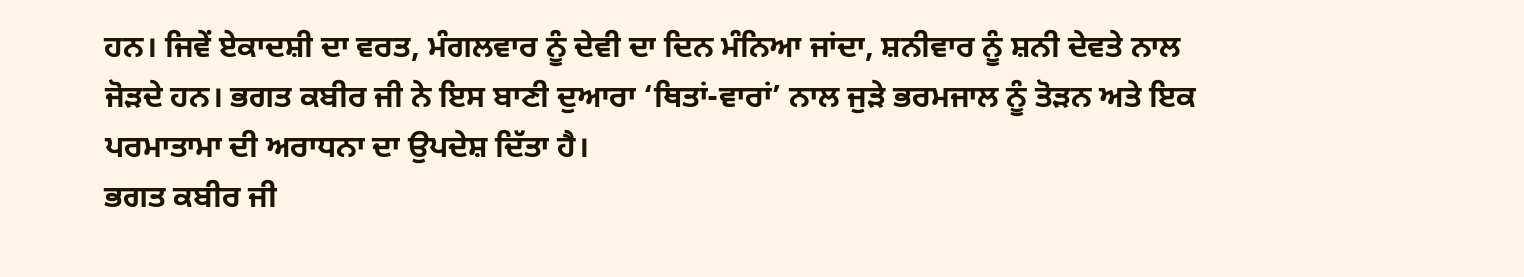ਹਨ। ਜਿਵੇਂ ਏਕਾਦਸ਼ੀ ਦਾ ਵਰਤ, ਮੰਗਲਵਾਰ ਨੂੰ ਦੇਵੀ ਦਾ ਦਿਨ ਮੰਨਿਆ ਜਾਂਦਾ, ਸ਼ਨੀਵਾਰ ਨੂੰ ਸ਼ਨੀ ਦੇਵਤੇ ਨਾਲ ਜੋੜਦੇ ਹਨ। ਭਗਤ ਕਬੀਰ ਜੀ ਨੇ ਇਸ ਬਾਣੀ ਦੁਆਰਾ ‘ਥਿਤਾਂ-ਵਾਰਾਂ’ ਨਾਲ ਜੁੜੇ ਭਰਮਜਾਲ ਨੂੰ ਤੋੜਨ ਅਤੇ ਇਕ ਪਰਮਾਤਾਮਾ ਦੀ ਅਰਾਧਨਾ ਦਾ ਉਪਦੇਸ਼ ਦਿੱਤਾ ਹੈ।
ਭਗਤ ਕਬੀਰ ਜੀ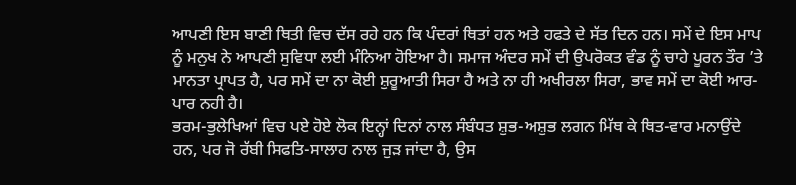ਆਪਣੀ ਇਸ ਬਾਣੀ ਥਿਤੀ ਵਿਚ ਦੱਸ ਰਹੇ ਹਨ ਕਿ ਪੰਦਰਾਂ ਥਿਤਾਂ ਹਨ ਅਤੇ ਹਫਤੇ ਦੇ ਸੱਤ ਦਿਨ ਹਨ। ਸਮੇਂ ਦੇ ਇਸ ਮਾਪ ਨੂੰ ਮਨੁਖ ਨੇ ਆਪਣੀ ਸੁਵਿਧਾ ਲਈ ਮੰਨਿਆ ਹੋਇਆ ਹੈ। ਸਮਾਜ ਅੰਦਰ ਸਮੇਂ ਦੀ ਉਪਰੋਕਤ ਵੰਡ ਨੂੰ ਚਾਹੇ ਪੂਰਨ ਤੌਰ ’ਤੇ ਮਾਨਤਾ ਪ੍ਰਾਪਤ ਹੈ, ਪਰ ਸਮੇਂ ਦਾ ਨਾ ਕੋਈ ਸ਼ੁਰੂਆਤੀ ਸਿਰਾ ਹੈ ਅਤੇ ਨਾ ਹੀ ਅਖੀਰਲਾ ਸਿਰਾ, ਭਾਵ ਸਮੇਂ ਦਾ ਕੋਈ ਆਰ-ਪਾਰ ਨਹੀ ਹੈ।
ਭਰਮ-ਭੁਲੇਖਿਆਂ ਵਿਚ ਪਏ ਹੋਏ ਲੋਕ ਇਨ੍ਹਾਂ ਦਿਨਾਂ ਨਾਲ ਸੰਬੰਧਤ ਸ਼ੁਭ-ਅਸ਼ੁਭ ਲਗਨ ਮਿੱਥ ਕੇ ਥਿਤ-ਵਾਰ ਮਨਾਉਂਦੇ ਹਨ, ਪਰ ਜੋ ਰੱਬੀ ਸਿਫਤਿ-ਸਾਲਾਹ ਨਾਲ ਜੁੜ ਜਾਂਦਾ ਹੈ, ਉਸ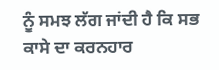ਨੂੰ ਸਮਝ ਲੱਗ ਜਾਂਦੀ ਹੈ ਕਿ ਸਭ ਕਾਸੇ ਦਾ ਕਰਨਹਾਰ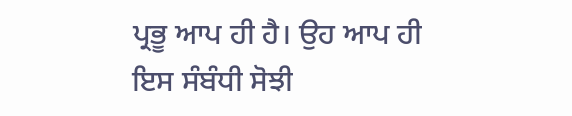ਪ੍ਰਭੂ ਆਪ ਹੀ ਹੈ। ਉਹ ਆਪ ਹੀ ਇਸ ਸੰਬੰਧੀ ਸੋਝੀ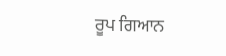ਰੂਪ ਗਿਆਨ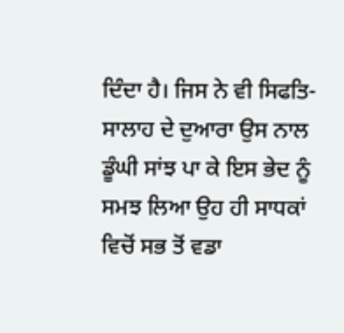ਦਿੰਦਾ ਹੈ। ਜਿਸ ਨੇ ਵੀ ਸਿਫਤਿ-ਸਾਲਾਹ ਦੇ ਦੁਆਰਾ ਉਸ ਨਾਲ ਡੂੰਘੀ ਸਾਂਝ ਪਾ ਕੇ ਇਸ ਭੇਦ ਨੂੰ ਸਮਝ ਲਿਆ ਉਹ ਹੀ ਸਾਧਕਾਂ ਵਿਚੋਂ ਸਭ ਤੋਂ ਵਡਾ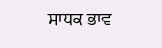ਸਾਧਕ ਭਾਵ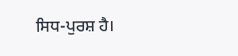ਸਿਧ-ਪੁਰਸ਼ ਹੈ।